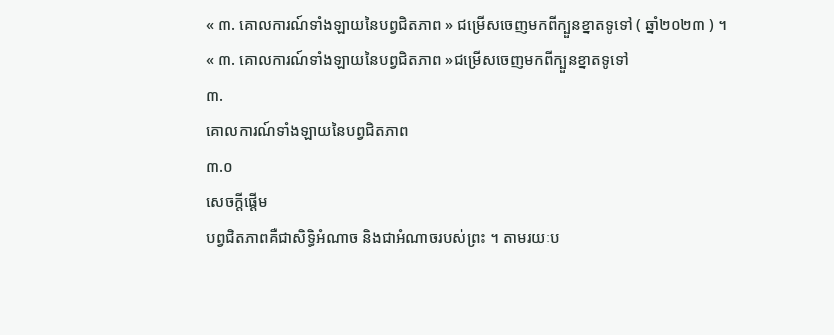« ៣. គោលការណ៍ទាំងឡាយនៃបព្វជិតភាព » ជម្រើសចេញមកពីក្បួនខ្នាតទូទៅ ( ឆ្នាំ២០២៣ ) ។
« ៣. គោលការណ៍ទាំងឡាយនៃបព្វជិតភាព »ជម្រើសចេញមកពីក្បួនខ្នាតទូទៅ
៣.
គោលការណ៍ទាំងឡាយនៃបព្វជិតភាព
៣.០
សេចក្តីផ្ដើម
បព្វជិតភាពគឺជាសិទ្ធិអំណាច និងជាអំណាចរបស់ព្រះ ។ តាមរយៈប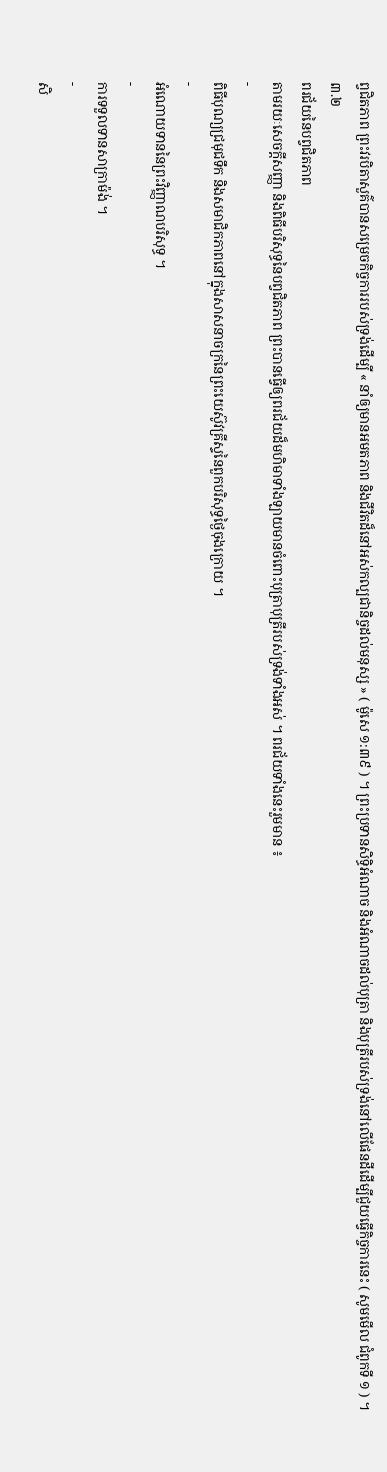ព្វជិតភាព ព្រះវរបិតាសួគ៌បានសម្រេចកិច្ចការរបស់ទ្រង់ដើម្បី « នាំឲ្យមានអមតភាព និងជីវិតដ៏នៅអស់កល្បជានិច្ចដល់មនុស្ស » ( ម៉ូសេ ១:៣៩ ) ។ ព្រះប្រទានសិទ្ធិអំណាច និងអំណាចដល់បុត្រា និងបុត្រីរបស់ទ្រង់នៅលើផែនដីដើម្បីជួយធ្វើកិច្ចការនេះ ( សូមមើល ជំពូកទី ១ ) ។
៣.២
ពរជ័យនៃបព្វជិតភាព
តាមរយៈសេចក្តីសញ្ញា និងពិធីបរិសុទ្ធនៃបព្វជិតភាព ព្រះបានធ្វើឲ្យពរជ័យដ៏មហិមាទាំងឡាយមានចំពោះបុត្រាបុត្រីរបស់ទ្រង់ទាំងអស់ ។ ពរជ័យទាំងនេះរួមមាន ៖
-
ពិធីបុណ្យជ្រមុជទឹក និងសមាជិកភាពនៅក្នុងសាសនាចក្រនៃព្រះយេស៊ូវគ្រីស្ទនៃពួកបរិសុទ្ធថ្ងៃចុងក្រោយ ។
-
អំណោយទាននៃព្រះវិញ្ញាណបរិសុទ្ធ ។
-
ការទទួលទានសាក្រាម៉ង់ ។
-
សិ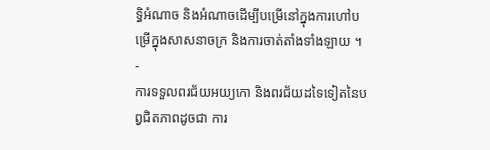ទ្ធិអំណាច និងអំណាចដើម្បីបម្រើនៅក្នុងការហៅបម្រើក្នុងសាសនាចក្រ និងការចាត់តាំងទាំងឡាយ ។
-
ការទទួលពរជ័យអយ្យកោ និងពរជ័យដទៃទៀតនៃបព្វជិតភាពដូចជា ការ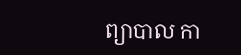ព្យាបាល កា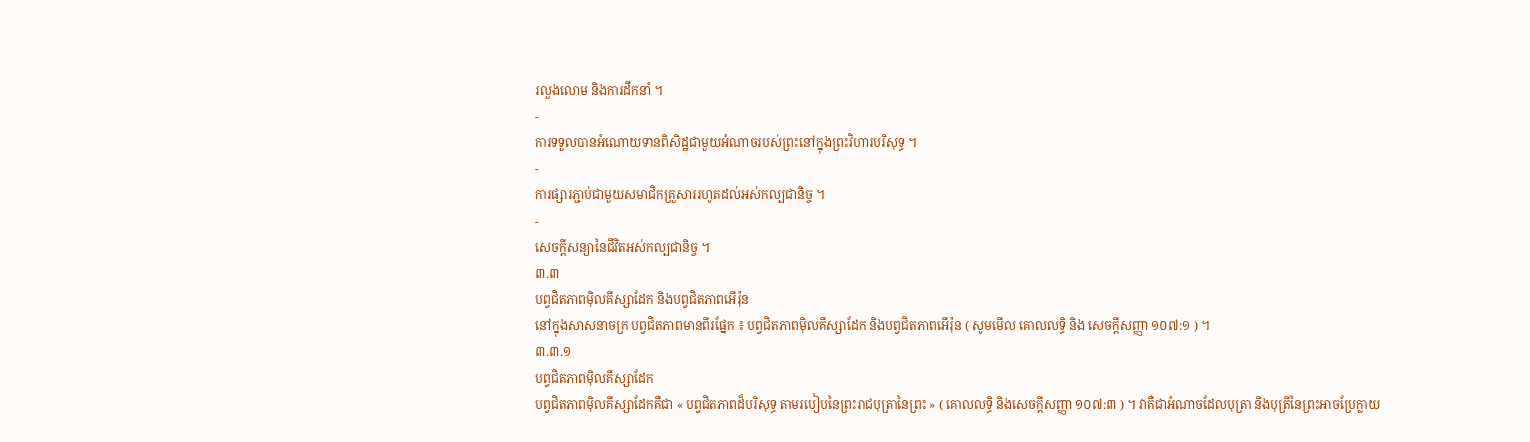រលួងលោម និងការដឹកនាំ ។
-
ការទទួលបានអំណោយទានពិសិដ្ឋជាមួយអំណាចរបស់ព្រះនៅក្នុងព្រះវិហារបរិសុទ្ធ ។
-
ការផ្សារភ្ជាប់ជាមួយសមាជិកគ្រួសាររហូតដល់អស់កល្បជានិច្ច ។
-
សេចក្តីសន្យានៃជីវិតអស់កល្បជានិច្ច ។
៣.៣
បព្វជិតភាពម៉ិលគីស្សាដែក និងបព្វជិតភាពអើរ៉ុន
នៅក្នុងសាសនាចក្រ បព្វជិតភាពមានពីរផ្នែក ៖ បព្វជិតភាពម៉ិលគីស្សាដែក និងបព្វជិតភាពអើរ៉ុន ( សូមមើល គោលលទ្ធិ និង សេចក្ដីសញ្ញា ១០៧:១ ) ។
៣.៣.១
បព្វជិតភាពម៉ិលគីស្សាដែក
បព្វជិតភាពម៉ិលគីស្សាដែកគឺជា « បព្វជិតភាពដ៏បរិសុទ្ធ តាមរបៀបនៃព្រះរាជបុត្រានៃព្រះ » ( គោលលទ្ធិ និងសេចក្ដីសញ្ញា ១០៧:៣ ) ។ វាគឺជាអំណាចដែលបុត្រា និងបុត្រីនៃព្រះអាចប្រែក្លាយ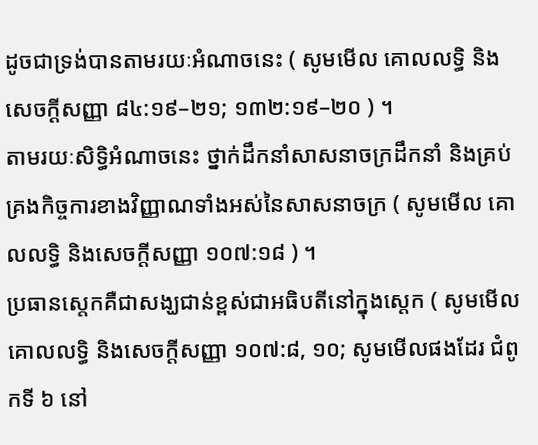ដូចជាទ្រង់បានតាមរយៈអំណាចនេះ ( សូមមើល គោលលទ្ធិ និងសេចក្ដីសញ្ញា ៨៤:១៩–២១; ១៣២:១៩–២០ ) ។
តាមរយៈសិទ្ធិអំណាចនេះ ថ្នាក់ដឹកនាំសាសនាចក្រដឹកនាំ និងគ្រប់គ្រងកិច្ចការខាងវិញ្ញាណទាំងអស់នៃសាសនាចក្រ ( សូមមើល គោលលទ្ធិ និងសេចក្ដីសញ្ញា ១០៧:១៨ ) ។
ប្រធានស្តេកគឺជាសង្ឃជាន់ខ្ពស់ជាអធិបតីនៅក្នុងស្តេក ( សូមមើល គោលលទ្ធិ និងសេចក្ដីសញ្ញា ១០៧:៨, ១០; សូមមើលផងដែរ ជំពូកទី ៦ នៅ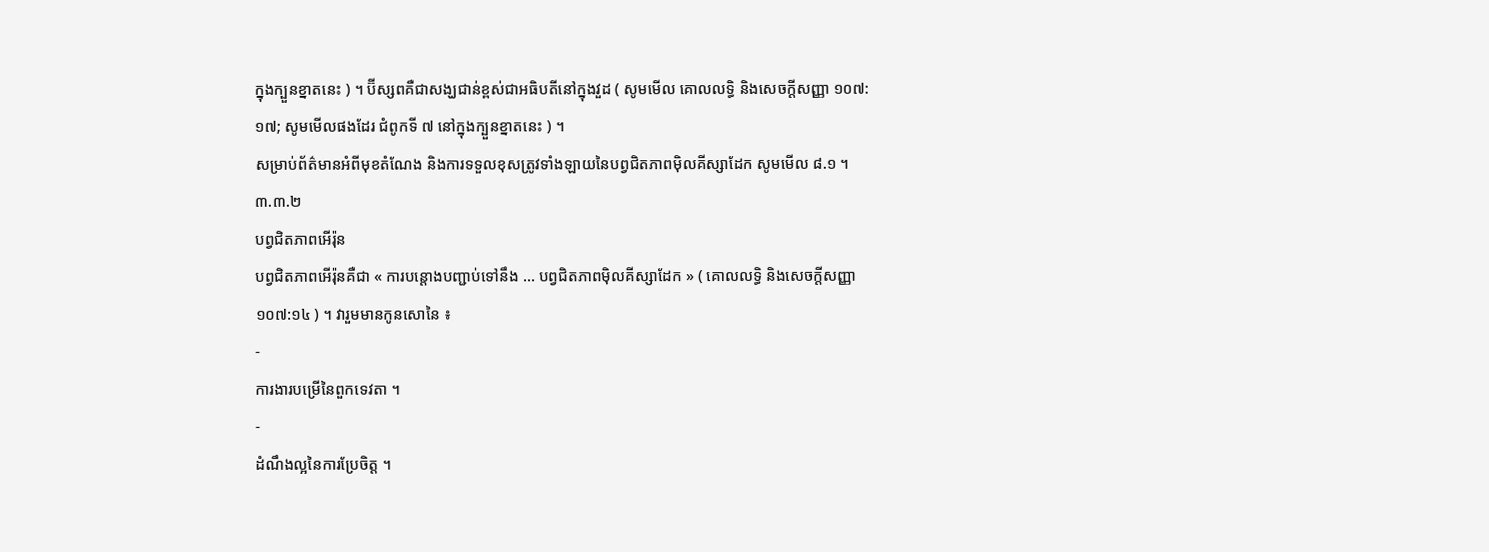ក្នុងក្បួនខ្នាតនេះ ) ។ ប៊ីស្សពគឺជាសង្ឃជាន់ខ្ពស់ជាអធិបតីនៅក្នុងវួដ ( សូមមើល គោលលទ្ធិ និងសេចក្ដីសញ្ញា ១០៧:១៧; សូមមើលផងដែរ ជំពូកទី ៧ នៅក្នុងក្បួនខ្នាតនេះ ) ។
សម្រាប់ព័ត៌មានអំពីមុខតំណែង និងការទទួលខុសត្រូវទាំងឡាយនៃបព្វជិតភាពម៉ិលគីស្សាដែក សូមមើល ៨.១ ។
៣.៣.២
បព្វជិតភាពអើរ៉ុន
បព្វជិតភាពអើរ៉ុនគឺជា « ការបន្តោងបញ្ជាប់ទៅនឹង … បព្វជិតភាពម៉ិលគីស្សាដែក » ( គោលលទ្ធិ និងសេចក្ដីសញ្ញា ១០៧:១៤ ) ។ វារួមមានកូនសោនៃ ៖
-
ការងារបម្រើនៃពួកទេវតា ។
-
ដំណឹងល្អនៃការប្រែចិត្ត ។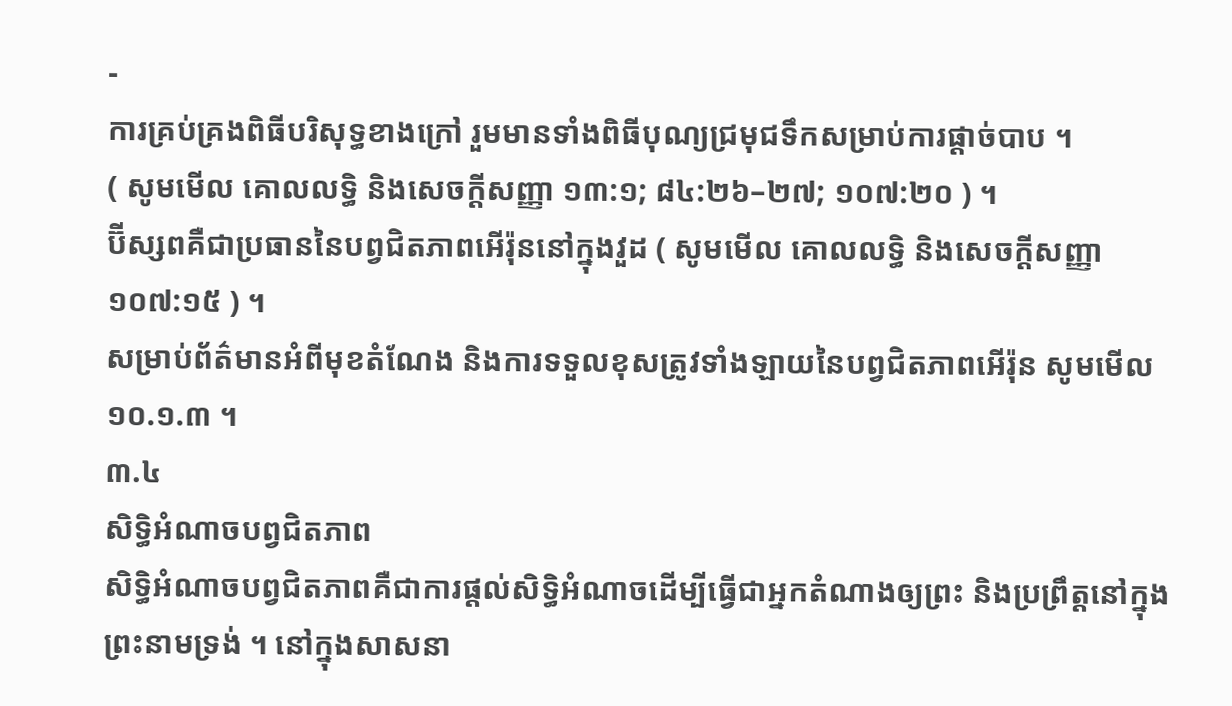-
ការគ្រប់គ្រងពិធីបរិសុទ្ធខាងក្រៅ រួមមានទាំងពិធីបុណ្យជ្រមុជទឹកសម្រាប់ការផ្តាច់បាប ។
( សូមមើល គោលលទ្ធិ និងសេចក្តីសញ្ញា ១៣:១; ៨៤:២៦–២៧; ១០៧:២០ ) ។
ប៊ីស្សពគឺជាប្រធាននៃបព្វជិតភាពអើរ៉ុននៅក្នុងវួដ ( សូមមើល គោលលទ្ធិ និងសេចក្ដីសញ្ញា ១០៧:១៥ ) ។
សម្រាប់ព័ត៌មានអំពីមុខតំណែង និងការទទួលខុសត្រូវទាំងឡាយនៃបព្វជិតភាពអើរ៉ុន សូមមើល ១០.១.៣ ។
៣.៤
សិទ្ធិអំណាចបព្វជិតភាព
សិទ្ធិអំណាចបព្វជិតភាពគឺជាការផ្តល់សិទ្ធិអំណាចដើម្បីធ្វើជាអ្នកតំណាងឲ្យព្រះ និងប្រព្រឹត្តនៅក្នុងព្រះនាមទ្រង់ ។ នៅក្នុងសាសនា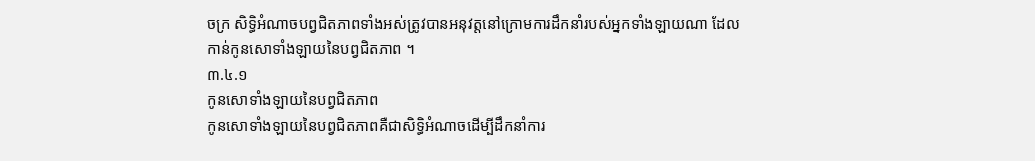ចក្រ សិទ្ធិអំណាចបព្វជិតភាពទាំងអស់ត្រូវបានអនុវត្តនៅក្រោមការដឹកនាំរបស់អ្នកទាំងឡាយណា ដែលកាន់កូនសោទាំងឡាយនៃបព្វជិតភាព ។
៣.៤.១
កូនសោទាំងឡាយនៃបព្វជិតភាព
កូនសោទាំងឡាយនៃបព្វជិតភាពគឺជាសិទ្ធិអំណាចដើម្បីដឹកនាំការ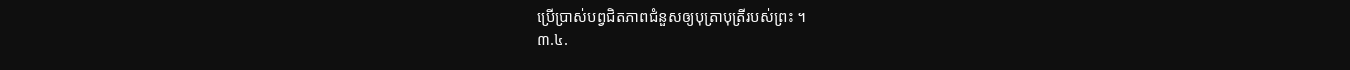ប្រើប្រាស់បព្វជិតភាពជំនួសឲ្យបុត្រាបុត្រីរបស់ព្រះ ។
៣.៤.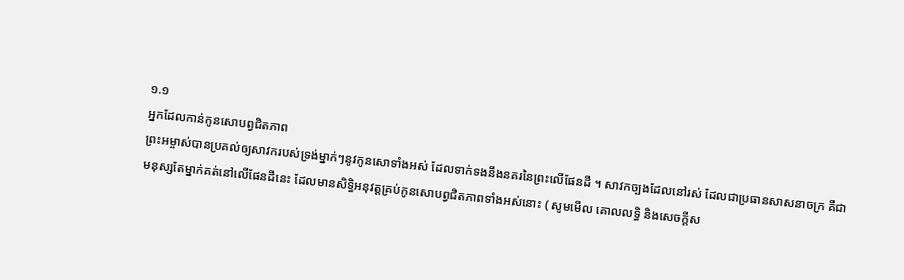១.១
អ្នកដែលកាន់កូនសោបព្វជិតភាព
ព្រះអម្ចាស់បានប្រគល់ឲ្យសាវករបស់ទ្រង់ម្នាក់ៗនូវកូនសោទាំងអស់ ដែលទាក់ទងនឹងនគរនៃព្រះលើផែនដី ។ សាវកច្បងដែលនៅរស់ ដែលជាប្រធានសាសនាចក្រ គឺជាមនុស្សតែម្នាក់គត់នៅលើផែនដីនេះ ដែលមានសិទ្ធិអនុវត្តគ្រប់កូនសោបព្វជិតភាពទាំងអស់នោះ ( សូមមើល គោលលទ្ធិ និងសេចក្ដីស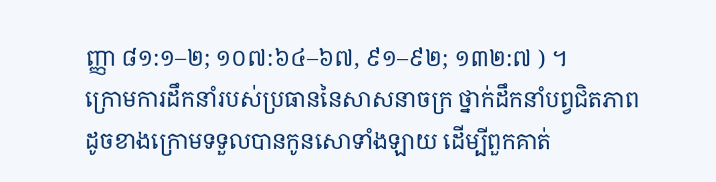ញ្ញា ៨១:១–២; ១០៧:៦៤–៦៧, ៩១–៩២; ១៣២:៧ ) ។
ក្រោមការដឹកនាំរបស់ប្រធាននៃសាសនាចក្រ ថ្នាក់ដឹកនាំបព្វជិតភាពដូចខាងក្រោមទទួលបានកូនសោទាំងឡាយ ដើម្បីពួកគាត់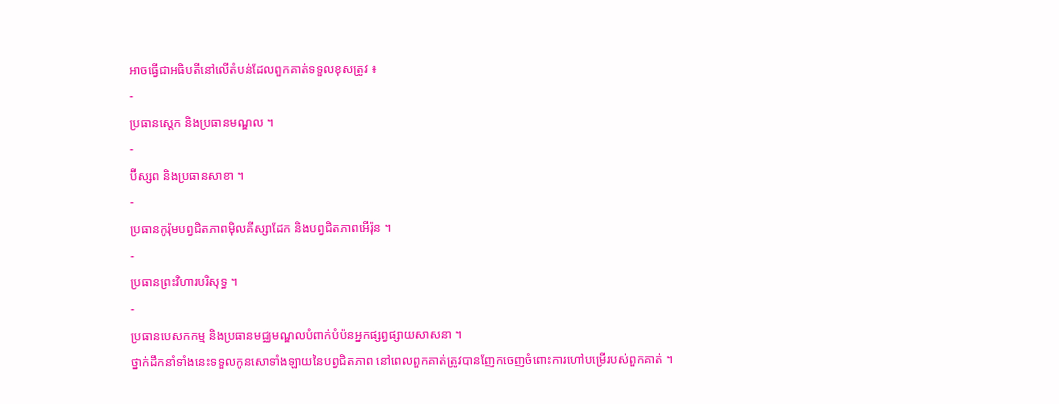អាចធ្វើជាអធិបតីនៅលើតំបន់ដែលពួកគាត់ទទួលខុសត្រូវ ៖
-
ប្រធានស្តេក និងប្រធានមណ្ឌល ។
-
ប៊ីស្សព និងប្រធានសាខា ។
-
ប្រធានកូរ៉ុមបព្វជិតភាពម៉ិលគីស្សាដែក និងបព្វជិតភាពអើរ៉ុន ។
-
ប្រធានព្រះវិហារបរិសុទ្ធ ។
-
ប្រធានបេសកកម្ម និងប្រធានមជ្ឈមណ្ឌលបំពាក់បំប៉នអ្នកផ្សព្វផ្សាយសាសនា ។
ថ្នាក់ដឹកនាំទាំងនេះទទួលកូនសោទាំងឡាយនៃបព្វជិតភាព នៅពេលពួកគាត់ត្រូវបានញែកចេញចំពោះការហៅបម្រើរបស់ពួកគាត់ ។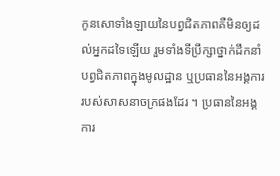កូនសោទាំងឡាយនៃបព្វជិតភាពគឺមិនឲ្យដល់អ្នកដទៃឡើយ រួមទាំងទីប្រឹក្សាថ្នាក់ដឹកនាំបព្វជិតភាពក្នុងមូលដ្ឋាន ឬប្រធាននៃអង្គការរបស់សាសនាចក្រផងដែរ ។ ប្រធាននៃអង្គការ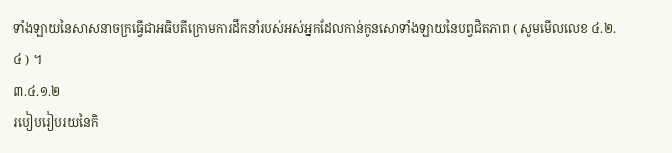ទាំងឡាយនៃសាសនាចក្រធ្វើជាអធិបតីក្រោមការដឹកនាំរបស់អស់អ្នកដែលកាន់កូនសោទាំងឡាយនៃបព្វជិតភាព ( សូមមើលលេខ ៤.២.៤ ) ។
៣.៤.១.២
របៀបរៀបរយនៃកិ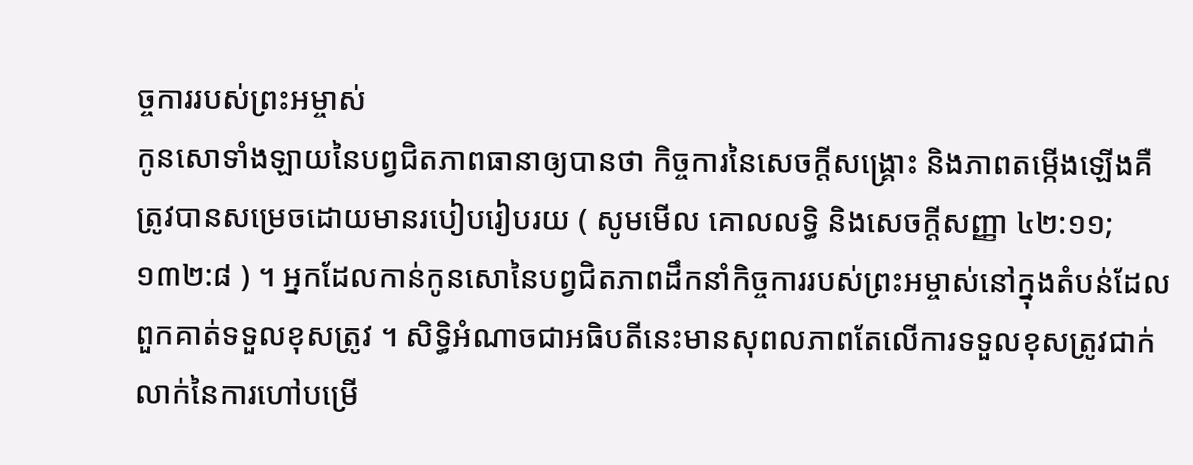ច្ចការរបស់ព្រះអម្ចាស់
កូនសោទាំងឡាយនៃបព្វជិតភាពធានាឲ្យបានថា កិច្ចការនៃសេចក្តីសង្រ្គោះ និងភាពតម្កើងឡើងគឺត្រូវបានសម្រេចដោយមានរបៀបរៀបរយ ( សូមមើល គោលលទ្ធិ និងសេចក្តីសញ្ញា ៤២:១១; ១៣២:៨ ) ។ អ្នកដែលកាន់កូនសោនៃបព្វជិតភាពដឹកនាំកិច្ចការរបស់ព្រះអម្ចាស់នៅក្នុងតំបន់ដែលពួកគាត់ទទួលខុសត្រូវ ។ សិទ្ធិអំណាចជាអធិបតីនេះមានសុពលភាពតែលើការទទួលខុសត្រូវជាក់លាក់នៃការហៅបម្រើ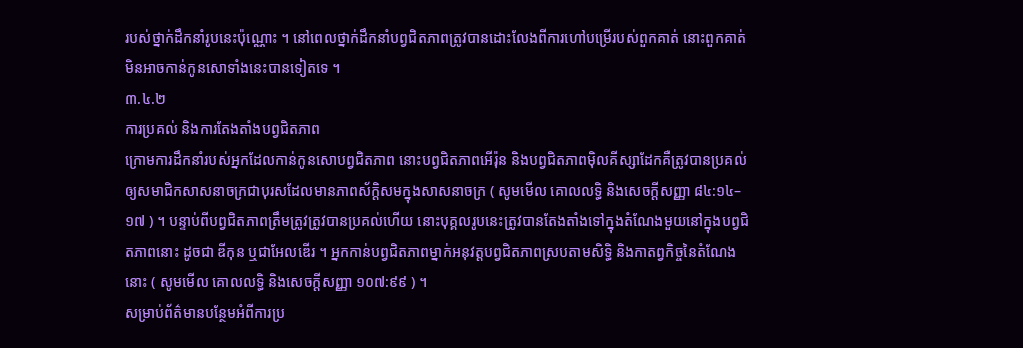របស់ថ្នាក់ដឹកនាំរូបនេះប៉ុណ្ណោះ ។ នៅពេលថ្នាក់ដឹកនាំបព្វជិតភាពត្រូវបានដោះលែងពីការហៅបម្រើរបស់ពួកគាត់ នោះពួកគាត់មិនអាចកាន់កូនសោទាំងនេះបានទៀតទេ ។
៣.៤.២
ការប្រគល់ និងការតែងតាំងបព្វជិតភាព
ក្រោមការដឹកនាំរបស់អ្នកដែលកាន់កូនសោបព្វជិតភាព នោះបព្វជិតភាពអើរ៉ុន និងបព្វជិតភាពម៉ិលគីស្សាដែកគឺត្រូវបានប្រគល់ឲ្យសមាជិកសាសនាចក្រជាបុរសដែលមានភាពស័ក្ដិសមក្នុងសាសនាចក្រ ( សូមមើល គោលលទ្ធិ និងសេចក្ដីសញ្ញា ៨៤:១៤–១៧ ) ។ បន្ទាប់ពីបព្វជិតភាពត្រឹមត្រូវត្រូវបានប្រគល់ហើយ នោះបុគ្គលរូបនេះត្រូវបានតែងតាំងទៅក្នុងតំណែងមួយនៅក្នុងបព្វជិតភាពនោះ ដូចជា ឌីកុន ឬជាអែលឌើរ ។ អ្នកកាន់បព្វជិតភាពម្នាក់អនុវត្តបព្វជិតភាពស្របតាមសិទ្ធិ និងកាតព្វកិច្ចនៃតំណែងនោះ ( សូមមើល គោលលទ្ធិ និងសេចក្ដីសញ្ញា ១០៧:៩៩ ) ។
សម្រាប់ព័ត៌មានបន្ថែមអំពីការប្រ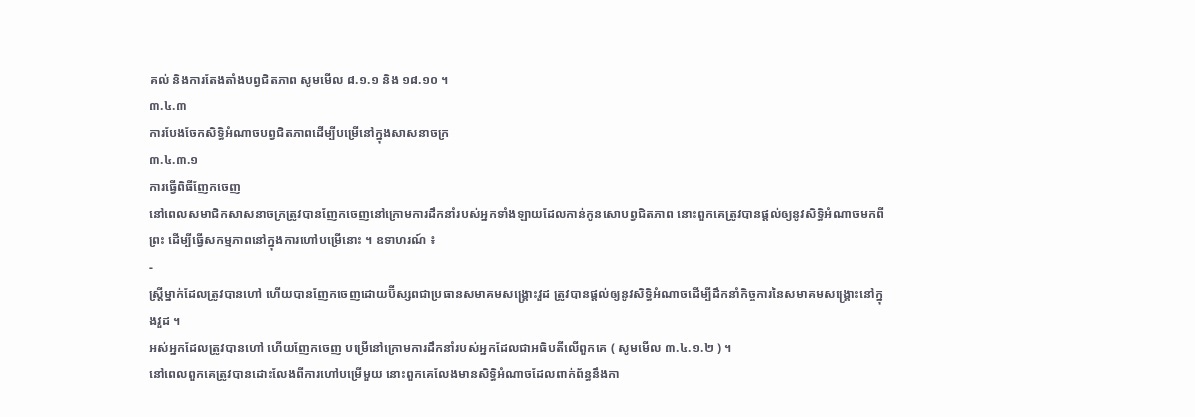គល់ និងការតែងតាំងបព្វជិតភាព សូមមើល ៨.១.១ និង ១៨.១០ ។
៣.៤.៣
ការបែងចែកសិទ្ធិអំណាចបព្វជិតភាពដើម្បីបម្រើនៅក្នុងសាសនាចក្រ
៣.៤.៣.១
ការធ្វើពិធីញែកចេញ
នៅពេលសមាជិកសាសនាចក្រត្រូវបានញែកចេញនៅក្រោមការដឹកនាំរបស់អ្នកទាំងឡាយដែលកាន់កូនសោបព្វជិតភាព នោះពួកគេត្រូវបានផ្ដល់ឲ្យនូវសិទ្ធិអំណាចមកពីព្រះ ដើម្បីធ្វើសកម្មភាពនៅក្នុងការហៅបម្រើនោះ ។ ឧទាហរណ៍ ៖
-
ស្ត្រីម្នាក់ដែលត្រូវបានហៅ ហើយបានញែកចេញដោយប៊ីស្សពជាប្រធានសមាគមសង្គ្រោះវួដ ត្រូវបានផ្ដល់ឲ្យនូវសិទ្ធិអំណាចដើម្បីដឹកនាំកិច្ចការនៃសមាគមសង្គ្រោះនៅក្នុងវួដ ។
អស់អ្នកដែលត្រូវបានហៅ ហើយញែកចេញ បម្រើនៅក្រោមការដឹកនាំរបស់អ្នកដែលជាអធិបតីលើពួកគេ ( សូមមើល ៣.៤.១.២ ) ។
នៅពេលពួកគេត្រូវបានដោះលែងពីការហៅបម្រើមួយ នោះពួកគេលែងមានសិទ្ធិអំណាចដែលពាក់ព័ន្ធនឹងកា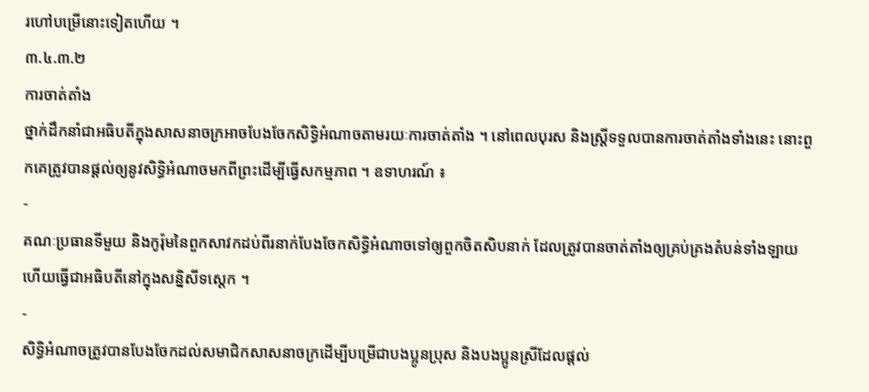រហៅបម្រើនោះទៀតហើយ ។
៣.៤.៣.២
ការចាត់តាំង
ថ្នាក់ដឹកនាំជាអធិបតីក្នុងសាសនាចក្រអាចបែងចែកសិទ្ធិអំណាចតាមរយៈការចាត់តាំង ។ នៅពេលបុរស និងស្ត្រីទទួលបានការចាត់តាំងទាំងនេះ នោះពួកគេត្រូវបានផ្ដល់ឲ្យនូវសិទ្ធិអំណាចមកពីព្រះដើម្បីធ្វើសកម្មភាព ។ ឧទាហរណ៍ ៖
-
គណៈប្រធានទីមួយ និងកូរ៉ុមនៃពួកសាវកដប់ពីរនាក់បែងចែកសិទ្ធិអំណាចទៅឲ្យពួកចិតសិបនាក់ ដែលត្រូវបានចាត់តាំងឲ្យគ្រប់គ្រងតំបន់ទាំងឡាយ ហើយធ្វើជាអធិបតីនៅក្នុងសន្និសីទស្តេក ។
-
សិទ្ធិអំណាចត្រូវបានបែងចែកដល់សមាជិកសាសនាចក្រដើម្បីបម្រើជាបងប្អូនប្រុស និងបងប្អូនស្រីដែលផ្ដល់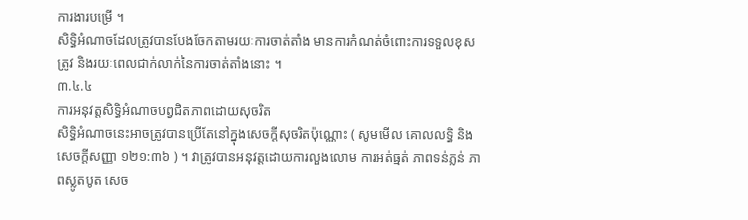ការងារបម្រើ ។
សិទ្ធិអំណាចដែលត្រូវបានបែងចែកតាមរយៈការចាត់តាំង មានការកំណត់ចំពោះការទទួលខុសត្រូវ និងរយៈពេលជាក់លាក់នៃការចាត់តាំងនោះ ។
៣.៤.៤
ការអនុវត្តសិទ្ធិអំណាចបព្វជិតភាពដោយសុចរិត
សិទ្ធិអំណាចនេះអាចត្រូវបានប្រើតែនៅក្នុងសេចក្ដីសុចរិតប៉ុណ្ណោះ ( សូមមើល គោលលទ្ធិ និងសេចក្ដីសញ្ញា ១២១:៣៦ ) ។ វាត្រូវបានអនុវត្តដោយការលួងលោម ការអត់ធ្មត់ ភាពទន់ភ្លន់ ភាពស្លូតបូត សេច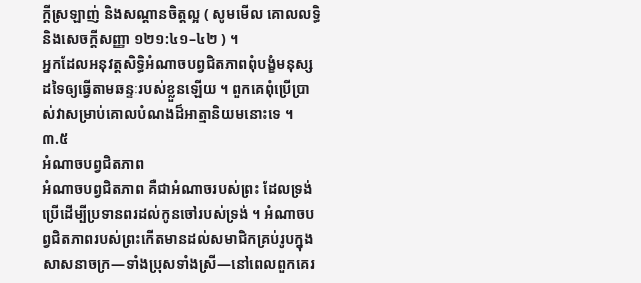ក្តីស្រឡាញ់ និងសណ្តានចិត្តល្អ ( សូមមើល គោលលទ្ធិ និងសេចក្ដីសញ្ញា ១២១:៤១–៤២ ) ។
អ្នកដែលអនុវត្តសិទ្ធិអំណាចបព្វជិតភាពពុំបង្ខំមនុស្សដទៃឲ្យធ្វើតាមឆន្ទៈរបស់ខ្លួនឡើយ ។ ពួកគេពុំប្រើប្រាស់វាសម្រាប់គោលបំណងដ៏អាត្មានិយមនោះទេ ។
៣.៥
អំណាចបព្វជិតភាព
អំណាចបព្វជិតភាព គឺជាអំណាចរបស់ព្រះ ដែលទ្រង់ប្រើដើម្បីប្រទានពរដល់កូនចៅរបស់ទ្រង់ ។ អំណាចបព្វជិតភាពរបស់ព្រះកើតមានដល់សមាជិកគ្រប់រូបក្នុងសាសនាចក្រ—ទាំងប្រុសទាំងស្រី—នៅពេលពួកគេរ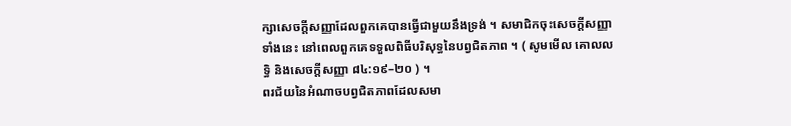ក្សាសេចក្ដីសញ្ញាដែលពួកគេបានធ្វើជាមួយនឹងទ្រង់ ។ សមាជិកចុះសេចក្ដីសញ្ញាទាំងនេះ នៅពេលពួកគេទទួលពិធីបរិសុទ្ធនៃបព្វជិតភាព ។ ( សូមមើល គោលលទ្ធិ និងសេចក្តីសញ្ញា ៨៤:១៩–២០ ) ។
ពរជ័យនៃអំណាចបព្វជិតភាពដែលសមា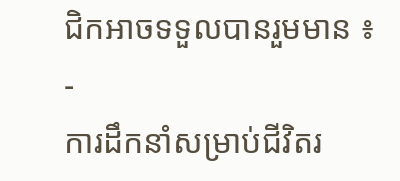ជិកអាចទទួលបានរួមមាន ៖
-
ការដឹកនាំសម្រាប់ជីវិតរ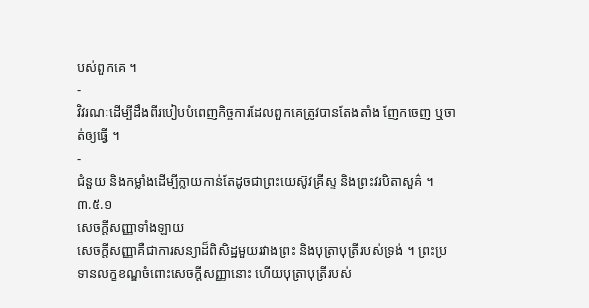បស់ពួកគេ ។
-
វិវរណៈដើម្បីដឹងពីរបៀបបំពេញកិច្ចការដែលពួកគេត្រូវបានតែងតាំង ញែកចេញ ឬចាត់ឲ្យធ្វើ ។
-
ជំនួយ និងកម្លាំងដើម្បីក្លាយកាន់តែដូចជាព្រះយេស៊ូវគ្រីស្ទ និងព្រះវរបិតាសួគ៌ ។
៣.៥.១
សេចក្ដីសញ្ញាទាំងឡាយ
សេចក្តីសញ្ញាគឺជាការសន្យាដ៏ពិសិដ្ឋមួយរវាងព្រះ និងបុត្រាបុត្រីរបស់ទ្រង់ ។ ព្រះប្រទានលក្ខខណ្ឌចំពោះសេចក្ដីសញ្ញានោះ ហើយបុត្រាបុត្រីរបស់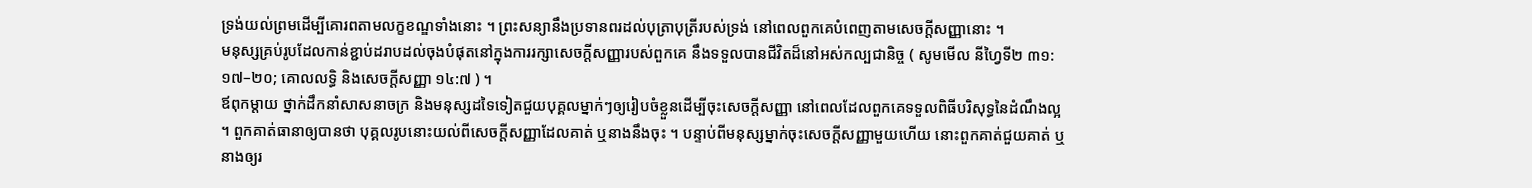ទ្រង់យល់ព្រមដើម្បីគោរពតាមលក្ខខណ្ឌទាំងនោះ ។ ព្រះសន្យានឹងប្រទានពរដល់បុត្រាបុត្រីរបស់ទ្រង់ នៅពេលពួកគេបំពេញតាមសេចក្ដីសញ្ញានោះ ។
មនុស្សគ្រប់រូបដែលកាន់ខ្ជាប់ដរាបដល់ចុងបំផុតនៅក្នុងការរក្សាសេចក្ដីសញ្ញារបស់ពួកគេ នឹងទទួលបានជីវិតដ៏នៅអស់កល្បជានិច្ច ( សូមមើល នីហ្វៃទី២ ៣១:១៧–២០; គោលលទ្ធិ និងសេចក្ដីសញ្ញា ១៤:៧ ) ។
ឪពុកម្តាយ ថ្នាក់ដឹកនាំសាសនាចក្រ និងមនុស្សដទៃទៀតជួយបុគ្គលម្នាក់ៗឲ្យរៀបចំខ្លួនដើម្បីចុះសេចក្តីសញ្ញា នៅពេលដែលពួកគេទទួលពិធីបរិសុទ្ធនៃដំណឹងល្អ ។ ពួកគាត់ធានាឲ្យបានថា បុគ្គលរូបនោះយល់ពីសេចក្តីសញ្ញាដែលគាត់ ឬនាងនឹងចុះ ។ បន្ទាប់ពីមនុស្សម្នាក់ចុះសេចក្តីសញ្ញាមួយហើយ នោះពួកគាត់ជួយគាត់ ឬនាងឲ្យរ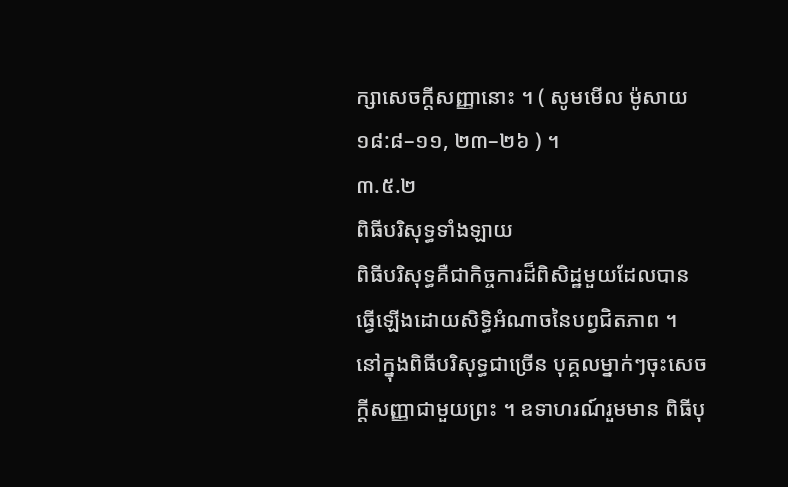ក្សាសេចក្តីសញ្ញានោះ ។ ( សូមមើល ម៉ូសាយ ១៨:៨–១១, ២៣–២៦ ) ។
៣.៥.២
ពិធីបរិសុទ្ធទាំងឡាយ
ពិធីបរិសុទ្ធគឺជាកិច្ចការដ៏ពិសិដ្ឋមួយដែលបានធ្វើឡើងដោយសិទ្ធិអំណាចនៃបព្វជិតភាព ។
នៅក្នុងពិធីបរិសុទ្ធជាច្រើន បុគ្គលម្នាក់ៗចុះសេចក្តីសញ្ញាជាមួយព្រះ ។ ឧទាហរណ៍រួមមាន ពិធីបុ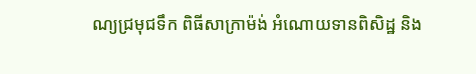ណ្យជ្រមុជទឹក ពិធីសាក្រាម៉ង់ អំណោយទានពិសិដ្ឋ និង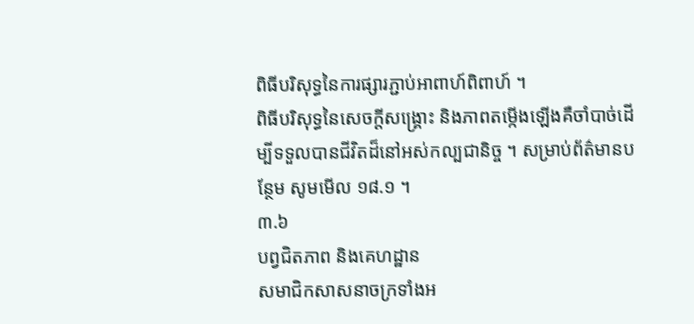ពិធីបរិសុទ្ធនៃការផ្សារភ្ជាប់អាពាហ៍ពិពាហ៍ ។
ពិធីបរិសុទ្ធនៃសេចក្តីសង្រ្គោះ និងភាពតម្កើងឡើងគឺចាំបាច់ដើម្បីទទួលបានជីវិតដ៏នៅអស់កល្បជានិច្ច ។ សម្រាប់ព័ត៌មានបន្ថែម សូមមើល ១៨.១ ។
៣.៦
បព្វជិតភាព និងគេហដ្ឋាន
សមាជិកសាសនាចក្រទាំងអ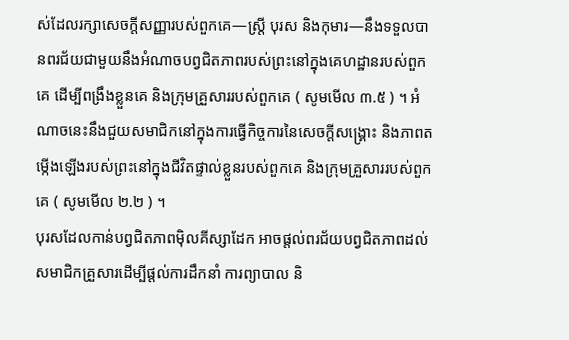ស់ដែលរក្សាសេចក្តីសញ្ញារបស់ពួកគេ—ស្ត្រី បុរស និងកុមារ—នឹងទទួលបានពរជ័យជាមួយនឹងអំណាចបព្វជិតភាពរបស់ព្រះនៅក្នុងគេហដ្ឋានរបស់ពួកគេ ដើម្បីពង្រឹងខ្លួនគេ និងក្រុមគ្រួសាររបស់ពួកគេ ( សូមមើល ៣.៥ ) ។ អំណាចនេះនឹងជួយសមាជិកនៅក្នុងការធ្វើកិច្ចការនៃសេចក្តីសង្រ្គោះ និងភាពតម្កើងឡើងរបស់ព្រះនៅក្នុងជីវិតផ្ទាល់ខ្លួនរបស់ពួកគេ និងក្រុមគ្រួសាររបស់ពួកគេ ( សូមមើល ២.២ ) ។
បុរសដែលកាន់បព្វជិតភាពម៉ិលគីស្សាដែក អាចផ្តល់ពរជ័យបព្វជិតភាពដល់សមាជិកគ្រួសារដើម្បីផ្តល់ការដឹកនាំ ការព្យាបាល និ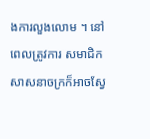ងការលួងលោម ។ នៅពេលត្រូវការ សមាជិកសាសនាចក្រក៏អាចស្វែ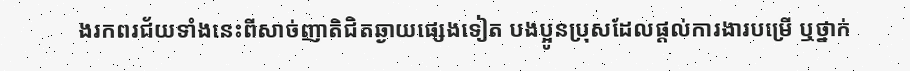ងរកពរជ័យទាំងនេះពីសាច់ញាតិជិតឆ្ងាយផ្សេងទៀត បងប្អូនប្រុសដែលផ្ដល់ការងារបម្រើ ឬថ្នាក់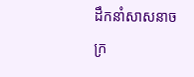ដឹកនាំសាសនាចក្រ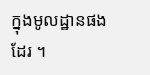ក្នុងមូលដ្ឋានផងដែរ ។